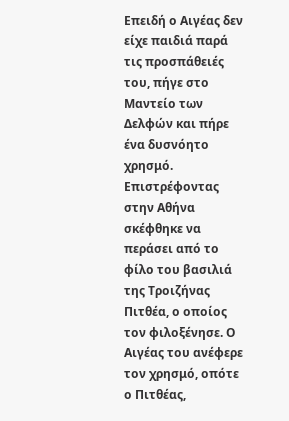Επειδή ο Αιγέας δεν είχε παιδιά παρά τις προσπάθειές του, πήγε στο Μαντείο των Δελφών και πήρε ένα δυσνόητο χρησμό. Επιστρέφοντας στην Αθήνα σκέφθηκε να περάσει από το φίλο του βασιλιά της Τροιζήνας Πιτθέα, ο οποίος τον φιλοξένησε. Ο Αιγέας του ανέφερε τον χρησμό, οπότε ο Πιτθέας,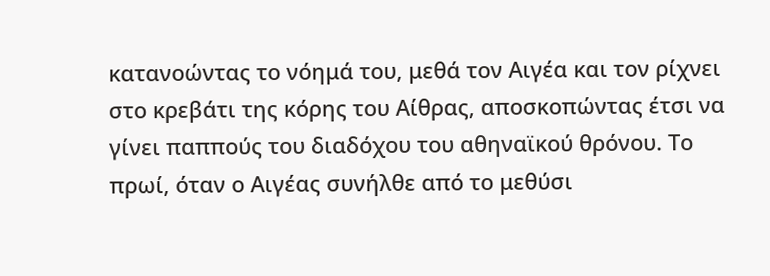κατανοώντας το νόημά του, μεθά τον Αιγέα και τον ρίχνει στο κρεβάτι της κόρης του Αίθρας, αποσκοπώντας έτσι να γίνει παππούς του διαδόχου του αθηναϊκού θρόνου. Το πρωί, όταν ο Αιγέας συνήλθε από το μεθύσι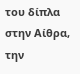του δίπλα στην Αίθρα, την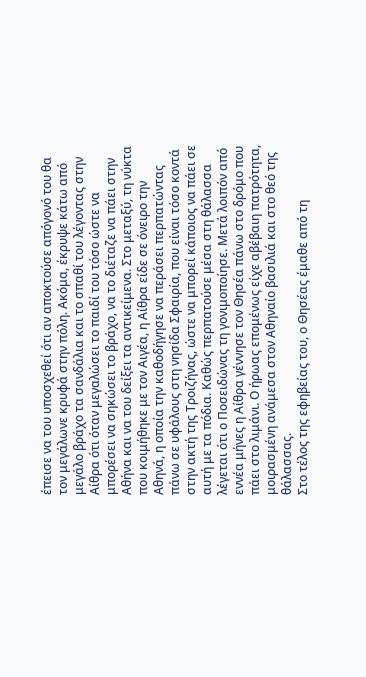έπεισε να του υποσχεθεί ότι αν αποκτούσε απόγονό του θα τον μεγάλωνε κρυφά στην πόλη. Ακόμα, έκρυψε κάτω από μεγάλο βράχο τα σανδάλια και το σπαθί του λέγοντας στην Αίθρα ότι όταν μεγαλώσει το παιδί του τόσο ώστε να μπορέσει να σηκώσει το βράχο, να το διέταζε να πάει στην Αθήνα και να του δείξει τα αντικείμενα. Στο μεταξύ, τη νύκτα που κοιμήθηκε με τον Αιγέα, η Αίθρα είδε σε όνειρο την Αθηνά, η οποία την καθοδήγησε να περάσει περπατώντας πάνω σε υφάλους στη νησίδα Σφαιρία, που είναι τόσο κοντά στην ακτή της Τροιζήνας, ώστε να μπορεί κάποιος να πάει σε αυτή με τα πόδια. Καθώς περπατούσε μέσα στη θάλασσα λέγεται ότι ο Ποσειδώνας τη γονιμοποίησε. Μετά λοιπόν από εννέα μήνες η Αίθρα γέννησε τον Θησέα πάνω στο δρόμο που πάει στο λιμάνι. Ο ήρωας επομένως είχε αβέβαιη πατρότητα, μοιρασμένη ανάμεσα στον Αθηναίο βασιλιά και στο θεό της θάλασσας.
Στο τέλος της εφηβείας του, ο Θησέας έμαθε από τη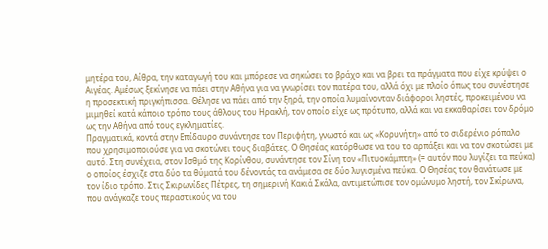μητέρα του, Αίθρα, την καταγωγή του και μπόρεσε να σηκώσει το βράχο και να βρει τα πράγματα που είχε κρύψει ο Αιγέας. Αμέσως ξεκίνησε να πάει στην Αθήνα για να γνωρίσει τον πατέρα του, αλλά όχι με πλοίο όπως του συνέστησε η προσεκτική πριγκήπισσα. Θέλησε να πάει από την ξηρά, την οποία λυμαίνονταν διάφοροι ληστές, προκειμένου να μιμηθεί κατά κάποιο τρόπο τους άθλους του Ηρακλή, τον οποίο είχε ως πρότυπο, αλλά και να εκκαθαρίσει τον δρόμο ως την Αθήνα από τους εγκληματίες.
Πραγματικά, κοντά στην Επίδαυρο συνάντησε τον Περιφήτη, γνωστό και ως «Κορυνήτη» από το σιδερένιο ρόπαλο που χρησιμοποιούσε για να σκοτώνει τους διαβάτες. Ο Θησέας κατόρθωσε να του το αρπάξει και να τον σκοτώσει με αυτό. Στη συνέχεια, στον Ισθμό της Κορίνθου, συνάντησε τον Σίνη τον «Πιτυοκάμπτη» (= αυτόν που λυγίζει τα πεύκα) ο οποίος έσχιζε στα δύο τα θύματά του δένοντάς τα ανάμεσα σε δύο λυγισμένα πεύκα. Ο Θησέας τον θανάτωσε με τον ίδιο τρόπο. Στις Σκιρωνίδες Πέτρες, τη σημερινή Κακιά Σκάλα, αντιμετώπισε τον ομώνυμο ληστή, τον Σκίρωνα, που ανάγκαζε τους περαστικούς να του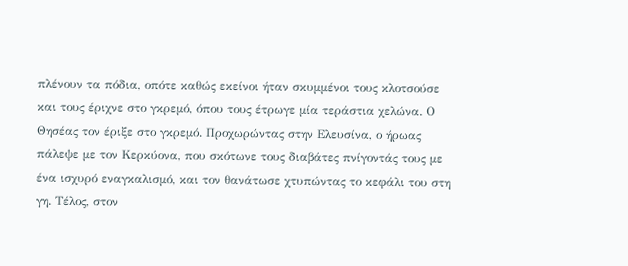πλένουν τα πόδια, οπότε καθώς εκείνοι ήταν σκυμμένοι τους κλοτσούσε και τους έριχνε στο γκρεμό, όπου τους έτρωγε μία τεράστια χελώνα. Ο Θησέας τον έριξε στο γκρεμό. Προχωρώντας στην Ελευσίνα, ο ήρωας πάλεψε με τον Κερκύονα, που σκότωνε τους διαβάτες πνίγοντάς τους με ένα ισχυρό εναγκαλισμό, και τον θανάτωσε χτυπώντας το κεφάλι του στη γη. Τέλος, στον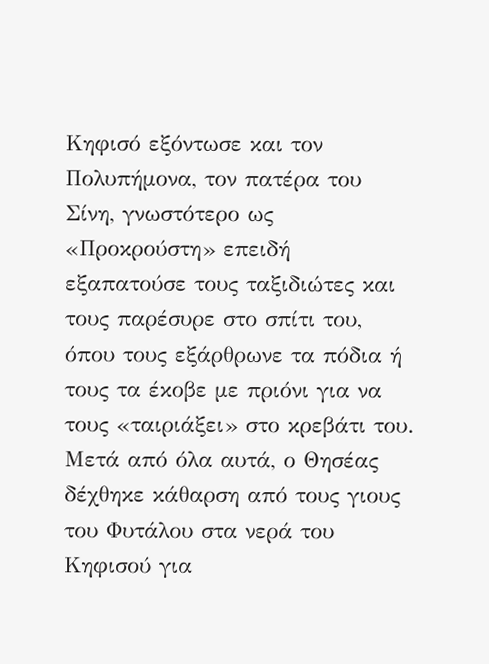Κηφισό εξόντωσε και τον Πολυπήμονα, τον πατέρα του Σίνη, γνωστότερο ως «Προκρούστη» επειδή εξαπατούσε τους ταξιδιώτες και τους παρέσυρε στο σπίτι του, όπου τους εξάρθρωνε τα πόδια ή τους τα έκοβε με πριόνι για να τους «ταιριάξει» στο κρεβάτι του. Μετά από όλα αυτά, ο Θησέας δέχθηκε κάθαρση από τους γιους του Φυτάλου στα νερά του Κηφισού για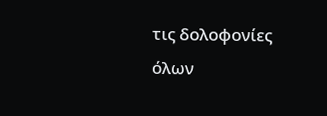τις δολοφονίες όλων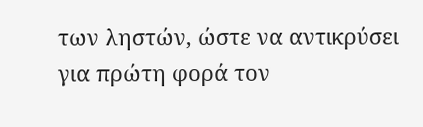των ληστών, ώστε να αντικρύσει για πρώτη φορά τον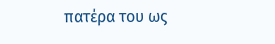πατέρα του ως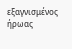εξαγνισμένος ήρωας